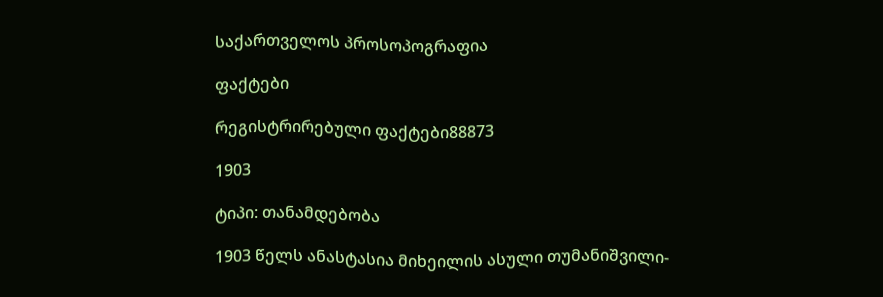საქართველოს პროსოპოგრაფია

ფაქტები

რეგისტრირებული ფაქტები88873

1903

ტიპი: თანამდებობა

1903 წელს ანასტასია მიხეილის ასული თუმანიშვილი-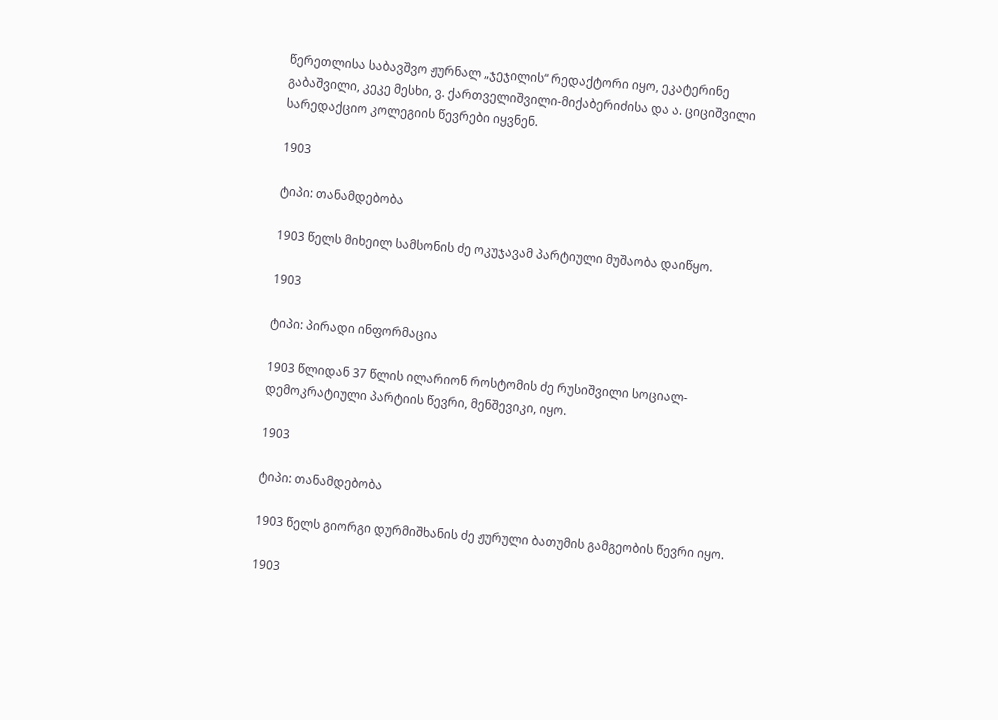წერეთლისა საბავშვო ჟურნალ „ჯეჯილის“ რედაქტორი იყო, ეკატერინე გაბაშვილი, კეკე მესხი, ვ. ქართველიშვილი-მიქაბერიძისა და ა. ციციშვილი სარედაქციო კოლეგიის წევრები იყვნენ.

1903

ტიპი: თანამდებობა

1903 წელს მიხეილ სამსონის ძე ოკუჯავამ პარტიული მუშაობა დაიწყო.

1903

ტიპი: პირადი ინფორმაცია

1903 წლიდან 37 წლის ილარიონ როსტომის ძე რუსიშვილი სოციალ-დემოკრატიული პარტიის წევრი, მენშევიკი, იყო.

1903

ტიპი: თანამდებობა

1903 წელს გიორგი დურმიშხანის ძე ჟურული ბათუმის გამგეობის წევრი იყო.

1903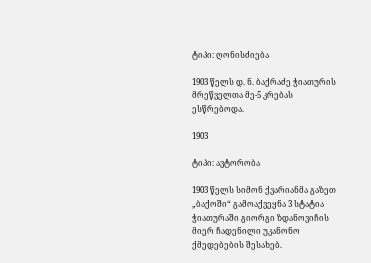ტიპი: ღონისძიება

1903 წელს დ. ნ. ბაქრაძე ჭიათურის მრეწველთა მე-5 კრებას ესწრებოდა.

1903

ტიპი: ავტორობა

1903 წელს სიმონ ქვარიანმა გაზეთ „ბაქოში“ გამოაქვეყნა 3 სტატია ჭიათურაში გიორგი ზდანოვიჩის მიერ ჩადენილი უკანონო ქმედებების შესახებ.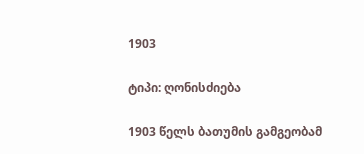1903

ტიპი: ღონისძიება

1903 წელს ბათუმის გამგეობამ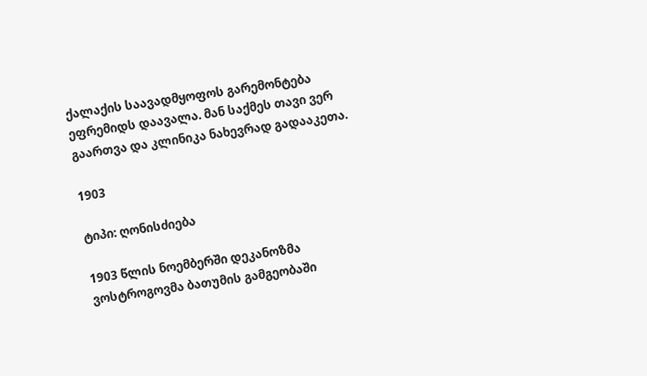ქალაქის საავადმყოფოს გარემონტება ეფრემიდს დაავალა. მან საქმეს თავი ვერ გაართვა და კლინიკა ნახევრად გადააკეთა.

1903

ტიპი: ღონისძიება

1903 წლის ნოემბერში დეკანოზმა ვოსტროგოვმა ბათუმის გამგეობაში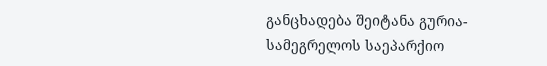განცხადება შეიტანა გურია-სამეგრელოს საეპარქიო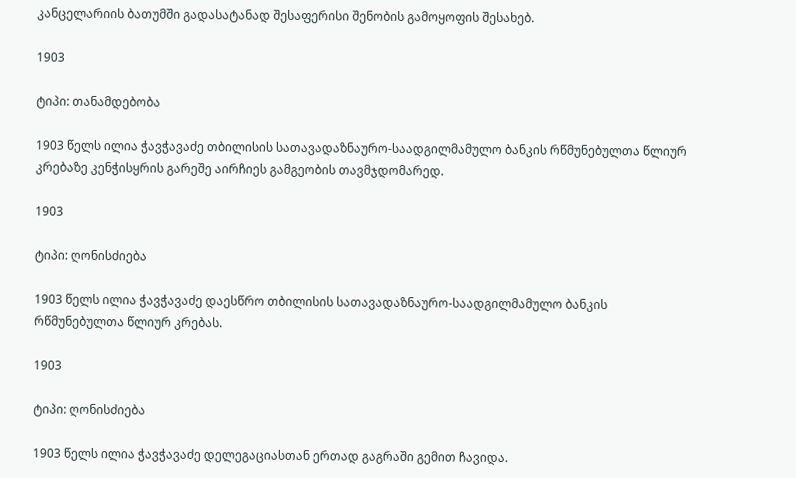კანცელარიის ბათუმში გადასატანად შესაფერისი შენობის გამოყოფის შესახებ.

1903

ტიპი: თანამდებობა

1903 წელს ილია ჭავჭავაძე თბილისის სათავადაზნაურო-საადგილმამულო ბანკის რწმუნებულთა წლიურ კრებაზე კენჭისყრის გარეშე აირჩიეს გამგეობის თავმჯდომარედ.

1903

ტიპი: ღონისძიება

1903 წელს ილია ჭავჭავაძე დაესწრო თბილისის სათავადაზნაურო-საადგილმამულო ბანკის რწმუნებულთა წლიურ კრებას.

1903

ტიპი: ღონისძიება

1903 წელს ილია ჭავჭავაძე დელეგაციასთან ერთად გაგრაში გემით ჩავიდა.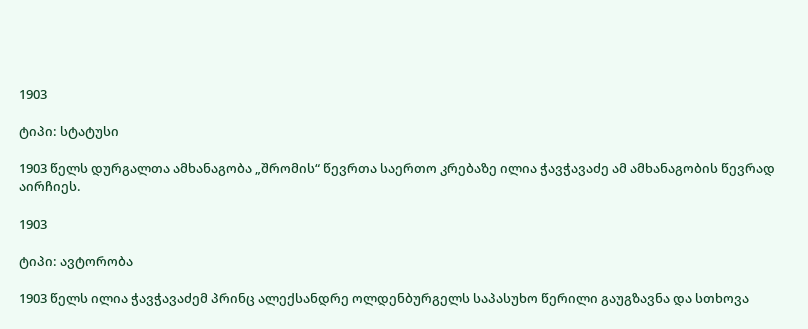1903

ტიპი: სტატუსი

1903 წელს დურგალთა ამხანაგობა „შრომის“ წევრთა საერთო კრებაზე ილია ჭავჭავაძე ამ ამხანაგობის წევრად აირჩიეს.

1903

ტიპი: ავტორობა

1903 წელს ილია ჭავჭავაძემ პრინც ალექსანდრე ოლდენბურგელს საპასუხო წერილი გაუგზავნა და სთხოვა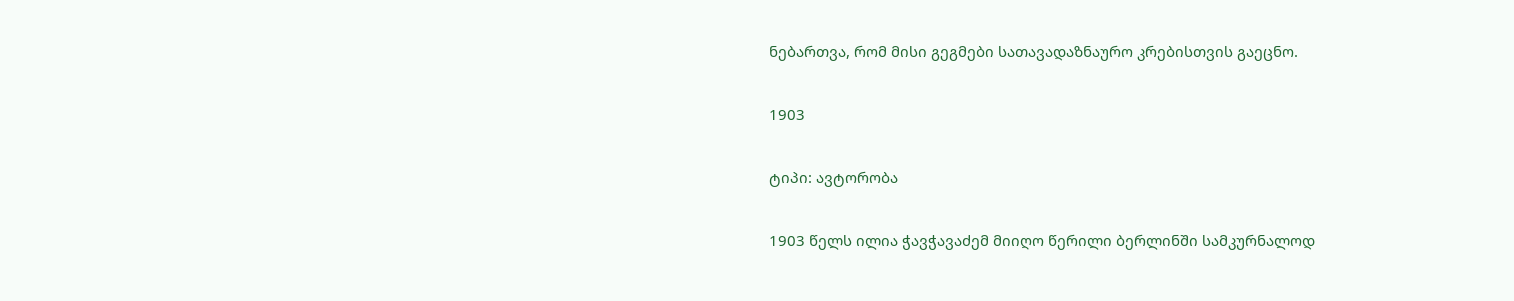ნებართვა, რომ მისი გეგმები სათავადაზნაურო კრებისთვის გაეცნო.

1903

ტიპი: ავტორობა

1903 წელს ილია ჭავჭავაძემ მიიღო წერილი ბერლინში სამკურნალოდ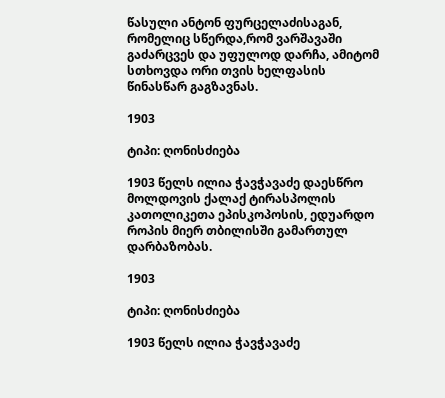წასული ანტონ ფურცელაძისაგან, რომელიც სწერდა,რომ ვარშავაში გაძარცვეს და უფულოდ დარჩა, ამიტომ სთხოვდა ორი თვის ხელფასის წინასწარ გაგზავნას.

1903

ტიპი: ღონისძიება

1903 წელს ილია ჭავჭავაძე დაესწრო მოლდოვის ქალაქ ტირასპოლის კათოლიკეთა ეპისკოპოსის, ედუარდო როპის მიერ თბილისში გამართულ დარბაზობას.

1903

ტიპი: ღონისძიება

1903 წელს ილია ჭავჭავაძე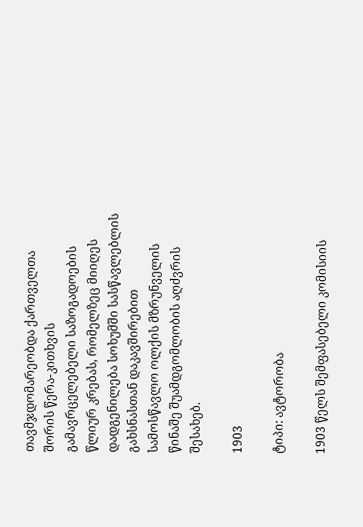თავმჯდომარეობდა ქართველთა შორის წერა-კითხვის გამავრცელებელი საზოგადოების წლიურ კრებას, რომელზეც მიიღეს დადგენილება სოხუმში სასწავლებლის გახსნასთან დაკავშირებით სამოსწავლო ოლქის მზრუნველის წინაშე შუამდგომლობის აღძვრის შესახებ.

1903

ტიპი: ავტორობა

1903 წელს შემფასებელი კომისიის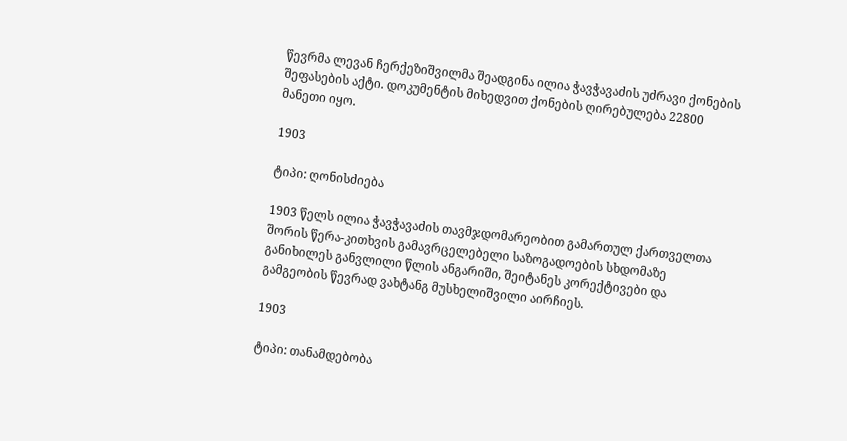წევრმა ლევან ჩერქეზიშვილმა შეადგინა ილია ჭავჭავაძის უძრავი ქონების შეფასების აქტი. დოკუმენტის მიხედვით ქონების ღირებულება 22800 მანეთი იყო.

1903

ტიპი: ღონისძიება

1903 წელს ილია ჭავჭავაძის თავმჯდომარეობით გამართულ ქართველთა შორის წერა-კითხვის გამავრცელებელი საზოგადოების სხდომაზე განიხილეს განვლილი წლის ანგარიში, შეიტანეს კორექტივები და გამგეობის წევრად ვახტანგ მუსხელიშვილი აირჩიეს.

1903

ტიპი: თანამდებობა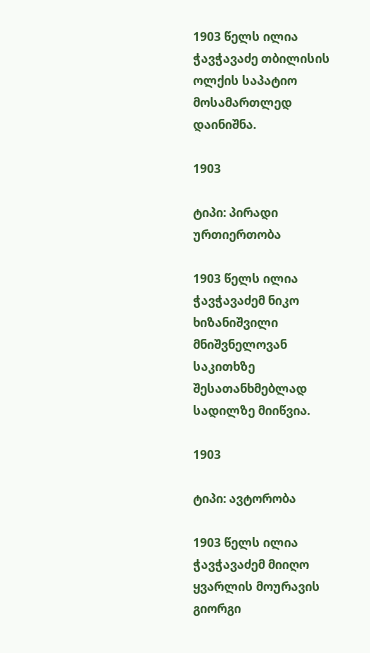1903 წელს ილია ჭავჭავაძე თბილისის ოლქის საპატიო მოსამართლედ დაინიშნა.

1903

ტიპი: პირადი ურთიერთობა

1903 წელს ილია ჭავჭავაძემ ნიკო ხიზანიშვილი მნიშვნელოვან საკითხზე შესათანხმებლად სადილზე მიიწვია.

1903

ტიპი: ავტორობა

1903 წელს ილია ჭავჭავაძემ მიიღო ყვარლის მოურავის გიორგი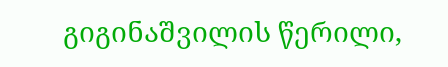გიგინაშვილის წერილი,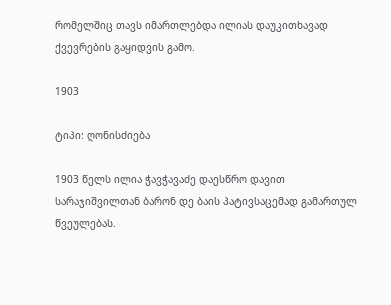რომელშიც თავს იმართლებდა ილიას დაუკითხავად ქვევრების გაყიდვის გამო.

1903

ტიპი: ღონისძიება

1903 წელს ილია ჭავჭავაძე დაესწრო დავით სარაჯიშვილთან ბარონ დე ბაის პატივსაცემად გამართულ წვეულებას.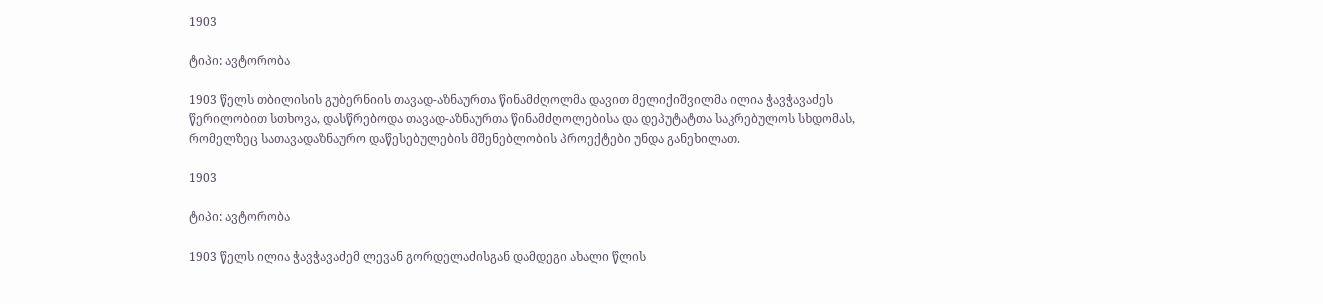1903

ტიპი: ავტორობა

1903 წელს თბილისის გუბერნიის თავად-აზნაურთა წინამძღოლმა დავით მელიქიშვილმა ილია ჭავჭავაძეს წერილობით სთხოვა, დასწრებოდა თავად-აზნაურთა წინამძღოლებისა და დეპუტატთა საკრებულოს სხდომას, რომელზეც სათავადაზნაურო დაწესებულების მშენებლობის პროექტები უნდა განეხილათ.

1903

ტიპი: ავტორობა

1903 წელს ილია ჭავჭავაძემ ლევან გორდელაძისგან დამდეგი ახალი წლის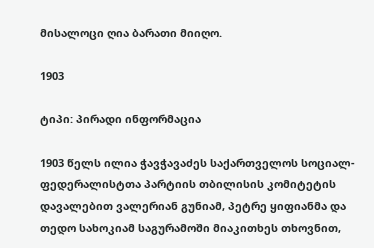მისალოცი ღია ბარათი მიიღო.

1903

ტიპი: პირადი ინფორმაცია

1903 წელს ილია ჭავჭავაძეს საქართველოს სოციალ-ფედერალისტთა პარტიის თბილისის კომიტეტის დავალებით ვალერიან გუნიამ, პეტრე ყიფიანმა და თედო სახოკიამ საგურამოში მიაკითხეს თხოვნით,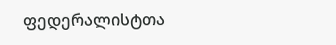ფედერალისტთა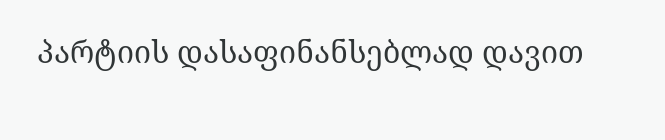პარტიის დასაფინანსებლად დავით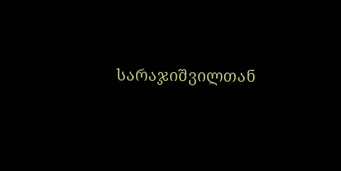სარაჯიშვილთან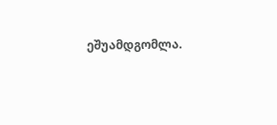ეშუამდგომლა.